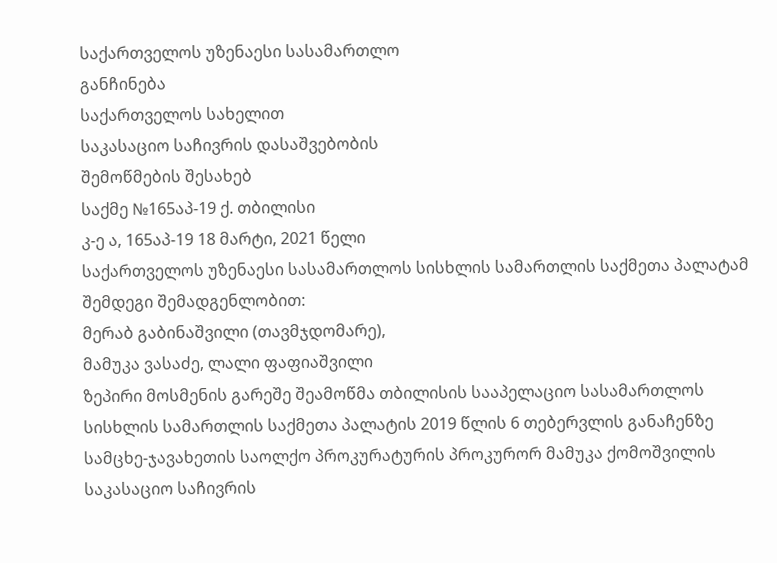საქართველოს უზენაესი სასამართლო
განჩინება
საქართველოს სახელით
საკასაციო საჩივრის დასაშვებობის
შემოწმების შესახებ
საქმე №165აპ-19 ქ. თბილისი
კ-ე ა, 165აპ-19 18 მარტი, 2021 წელი
საქართველოს უზენაესი სასამართლოს სისხლის სამართლის საქმეთა პალატამ შემდეგი შემადგენლობით:
მერაბ გაბინაშვილი (თავმჯდომარე),
მამუკა ვასაძე, ლალი ფაფიაშვილი
ზეპირი მოსმენის გარეშე შეამოწმა თბილისის სააპელაციო სასამართლოს სისხლის სამართლის საქმეთა პალატის 2019 წლის 6 თებერვლის განაჩენზე სამცხე-ჯავახეთის საოლქო პროკურატურის პროკურორ მამუკა ქომოშვილის საკასაციო საჩივრის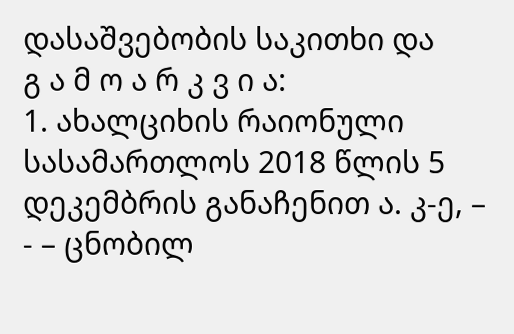დასაშვებობის საკითხი და
გ ა მ ო ა რ კ ვ ი ა:
1. ახალციხის რაიონული სასამართლოს 2018 წლის 5 დეკემბრის განაჩენით ა. კ-ე, – - – ცნობილ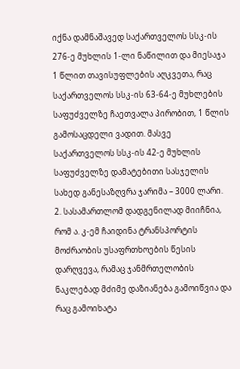იქნა დამნაშავედ საქართველოს სსკ-ის 276-ე მუხლის 1-ლი ნაწილით და მიესაჯა 1 წლით თავისუფლების აღკვეთა, რაც საქართველოს სსკ-ის 63-64-ე მუხლების საფუძველზე ჩაეთვალა პირობით, 1 წლის გამოსაცდელი ვადით. მასვე საქართველოს სსკ-ის 42-ე მუხლის საფუძველზე დამატებითი სასჯელის სახედ განესაზღვრა ჯარიმა – 3000 ლარი.
2. სასამართლომ დადგენილად მიიჩნია, რომ ა. კ-ემ ჩაიდინა ტრანსპორტის მოძრაობის უსაფრთხოების წესის დარღვევა, რამაც ჯანმრთელობის ნაკლებად მძიმე დაზიანება გამოიწვია და რაც გამოიხატა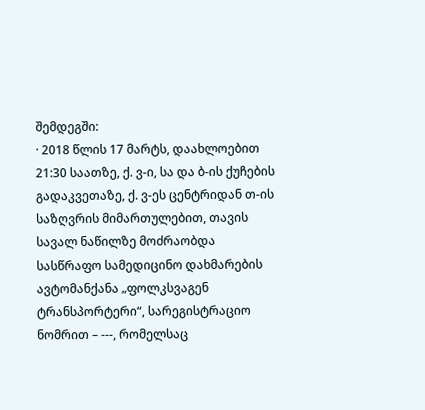შემდეგში:
· 2018 წლის 17 მარტს, დაახლოებით 21:30 საათზე, ქ. ვ-ი, სა და ბ-ის ქუჩების გადაკვეთაზე, ქ. ვ-ეს ცენტრიდან თ-ის საზღვრის მიმართულებით, თავის სავალ ნაწილზე მოძრაობდა სასწრაფო სამედიცინო დახმარების ავტომანქანა „ფოლკსვაგენ ტრანსპორტერი“, სარეგისტრაციო ნომრით – ---, რომელსაც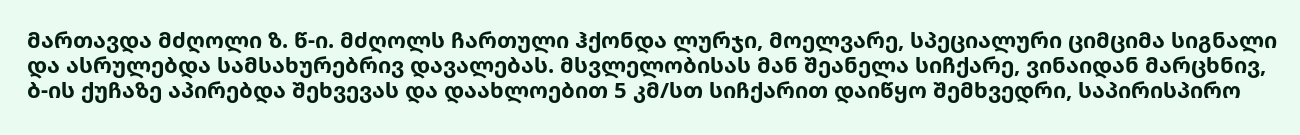მართავდა მძღოლი ზ. წ-ი. მძღოლს ჩართული ჰქონდა ლურჯი, მოელვარე, სპეციალური ციმციმა სიგნალი და ასრულებდა სამსახურებრივ დავალებას. მსვლელობისას მან შეანელა სიჩქარე, ვინაიდან მარცხნივ, ბ-ის ქუჩაზე აპირებდა შეხვევას და დაახლოებით 5 კმ/სთ სიჩქარით დაიწყო შემხვედრი, საპირისპირო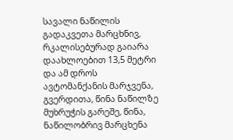სავალი ნაწილის გადაკვეთა მარცხნივ, რკალისებურად გაიარა დაახლოებით 13,5 მეტრი და ამ დროს ავტომანქანის მარჯვენა, გვერდითა, წინა ნაწილზე მუხრუჭის გარეშე, წინა, ნაწილობრივ მარცხენა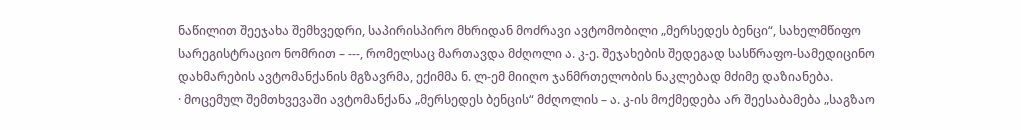ნაწილით შეეჯახა შემხვედრი, საპირისპირო მხრიდან მოძრავი ავტომობილი „მერსედეს ბენცი“, სახელმწიფო სარეგისტრაციო ნომრით – ---, რომელსაც მართავდა მძღოლი ა. კ-ე. შეჯახების შედეგად სასწრაფო-სამედიცინო დახმარების ავტომანქანის მგზავრმა, ექიმმა ნ. ლ-ემ მიიღო ჯანმრთელობის ნაკლებად მძიმე დაზიანება.
· მოცემულ შემთხვევაში ავტომანქანა „მერსედეს ბენცის“ მძღოლის – ა. კ-ის მოქმედება არ შეესაბამება „საგზაო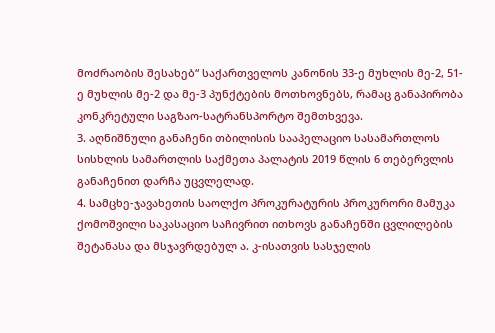მოძრაობის შესახებ“ საქართველოს კანონის 33-ე მუხლის მე-2, 51-ე მუხლის მე-2 და მე-3 პუნქტების მოთხოვნებს, რამაც განაპირობა კონკრეტული საგზაო-სატრანსპორტო შემთხვევა.
3. აღნიშნული განაჩენი თბილისის სააპელაციო სასამართლოს სისხლის სამართლის საქმეთა პალატის 2019 წლის 6 თებერვლის განაჩენით დარჩა უცვლელად.
4. სამცხე-ჯავახეთის საოლქო პროკურატურის პროკურორი მამუკა ქომოშვილი საკასაციო საჩივრით ითხოვს განაჩენში ცვლილების შეტანასა და მსჯავრდებულ ა. კ-ისათვის სასჯელის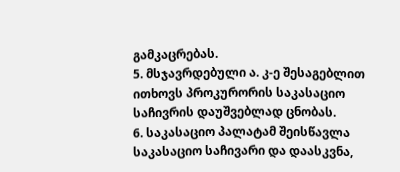გამკაცრებას.
5. მსჯავრდებული ა. კ-ე შესაგებლით ითხოვს პროკურორის საკასაციო საჩივრის დაუშვებლად ცნობას.
6. საკასაციო პალატამ შეისწავლა საკასაციო საჩივარი და დაასკვნა,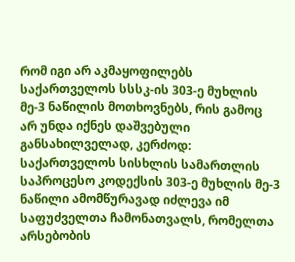რომ იგი არ აკმაყოფილებს საქართველოს სსსკ-ის 303-ე მუხლის მე-3 ნაწილის მოთხოვნებს, რის გამოც არ უნდა იქნეს დაშვებული განსახილველად, კერძოდ: საქართველოს სისხლის სამართლის საპროცესო კოდექსის 303-ე მუხლის მე-3 ნაწილი ამომწურავად იძლევა იმ საფუძველთა ჩამონათვალს, რომელთა არსებობის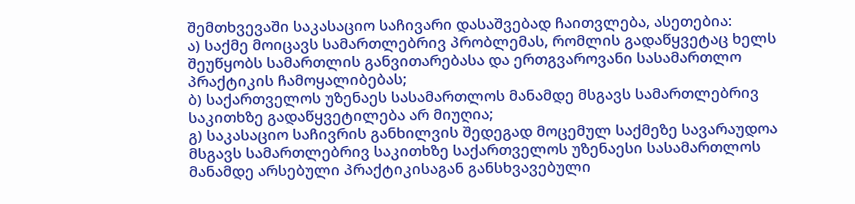შემთხვევაში საკასაციო საჩივარი დასაშვებად ჩაითვლება, ასეთებია:
ა) საქმე მოიცავს სამართლებრივ პრობლემას, რომლის გადაწყვეტაც ხელს შეუწყობს სამართლის განვითარებასა და ერთგვაროვანი სასამართლო პრაქტიკის ჩამოყალიბებას;
ბ) საქართველოს უზენაეს სასამართლოს მანამდე მსგავს სამართლებრივ საკითხზე გადაწყვეტილება არ მიუღია;
გ) საკასაციო საჩივრის განხილვის შედეგად მოცემულ საქმეზე სავარაუდოა მსგავს სამართლებრივ საკითხზე საქართველოს უზენაესი სასამართლოს მანამდე არსებული პრაქტიკისაგან განსხვავებული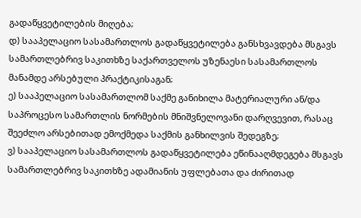გადაწყვეტილების მიღება;
დ) სააპელაციო სასამართლოს გადაწყვეტილება განსხვავდება მსგავს სამართლებრივ საკითხზე საქართველოს უზენაესი სასამართლოს მანამდე არსებული პრაქტიკისაგან;
ე) სააპელაციო სასამართლომ საქმე განიხილა მატერიალური ან/და საპროცესო სამართლის ნორმების მნიშვნელოვანი დარღვევით, რასაც შეეძლო არსებითად ემოქმედა საქმის განხილვის შედეგზე;
ვ) სააპელაციო სასამართლოს გადაწყვეტილება ეწინააღმდეგება მსგავს სამართლებრივ საკითხზე ადამიანის უფლებათა და ძირითად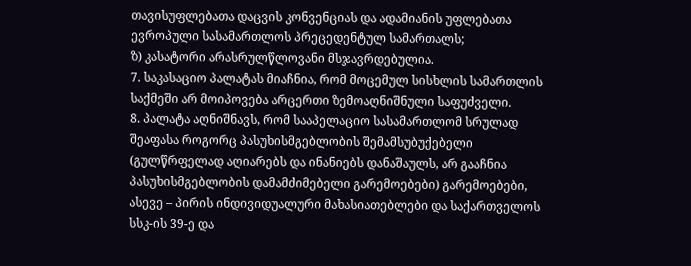თავისუფლებათა დაცვის კონვენციას და ადამიანის უფლებათა ევროპული სასამართლოს პრეცედენტულ სამართალს;
ზ) კასატორი არასრულწლოვანი მსჯავრდებულია.
7. საკასაციო პალატას მიაჩნია, რომ მოცემულ სისხლის სამართლის საქმეში არ მოიპოვება არცერთი ზემოაღნიშნული საფუძველი.
8. პალატა აღნიშნავს, რომ სააპელაციო სასამართლომ სრულად შეაფასა როგორც პასუხისმგებლობის შემამსუბუქებელი (გულწრფელად აღიარებს და ინანიებს დანაშაულს, არ გააჩნია პასუხისმგებლობის დამამძიმებელი გარემოებები) გარემოებები, ასევე – პირის ინდივიდუალური მახასიათებლები და საქართველოს სსკ-ის 39-ე და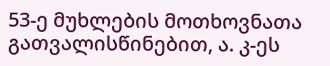53-ე მუხლების მოთხოვნათა გათვალისწინებით, ა. კ-ეს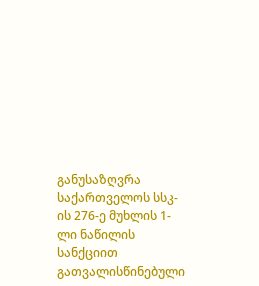განუსაზღვრა საქართველოს სსკ-ის 276-ე მუხლის 1-ლი ნაწილის სანქციით გათვალისწინებული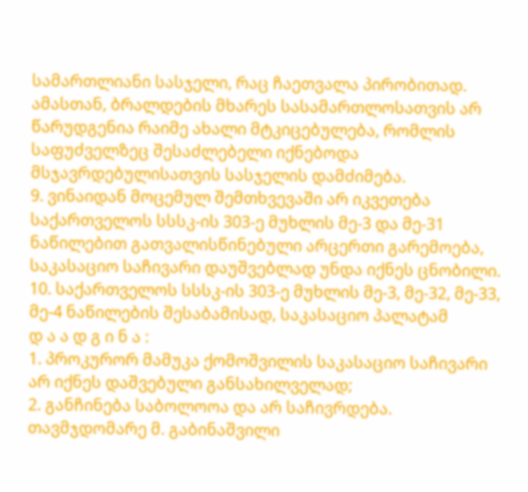სამართლიანი სასჯელი, რაც ჩაეთვალა პირობითად. ამასთან, ბრალდების მხარეს სასამართლოსათვის არ წარუდგენია რაიმე ახალი მტკიცებულება, რომლის საფუძველზეც შესაძლებელი იქნებოდა მსჯავრდებულისათვის სასჯელის დამძიმება.
9. ვინაიდან მოცემულ შემთხვევაში არ იკვეთება საქართველოს სსსკ-ის 303-ე მუხლის მე-3 და მე-31 ნაწილებით გათვალისწინებული არცერთი გარემოება, საკასაციო საჩივარი დაუშვებლად უნდა იქნეს ცნობილი.
10. საქართველოს სსსკ-ის 303-ე მუხლის მე-3, მე-32, მე-33, მე-4 ნაწილების შესაბამისად, საკასაციო პალატამ
დ ა ა დ გ ი ნ ა :
1. პროკურორ მამუკა ქომოშვილის საკასაციო საჩივარი არ იქნეს დაშვებული განსახილველად;
2. განჩინება საბოლოოა და არ საჩივრდება.
თავმჯდომარე მ. გაბინაშვილი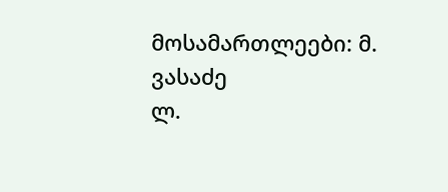მოსამართლეები: მ. ვასაძე
ლ.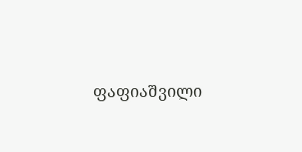ფაფიაშვილი